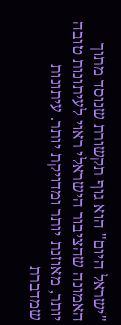"ישראל היום" הוא גוף תקשורת שנוסד מתוך האמונה שהציבור הישראלי ראוי לעיתונות טובה יותר, מאוזנת יותר ומדויקת יותר. עיתונות שמדברת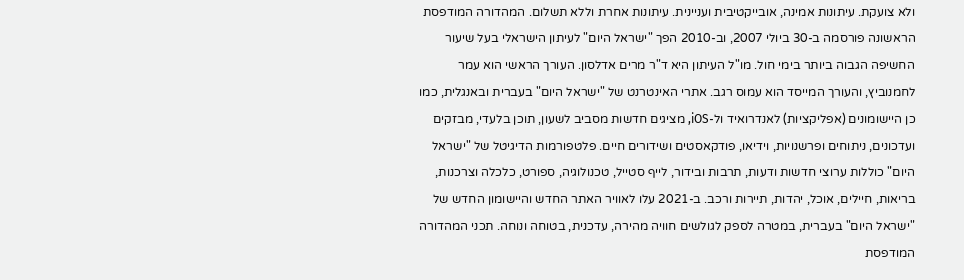ולא צועקת. עיתונות אמינה, אובייקטיבית ועניינית. עיתונות אחרת וללא תשלום. המהדורה המודפסת הראשונה פורסמה ב-30 ביולי 2007, וב-2010 הפך "ישראל היום" לעיתון הישראלי בעל שיעור החשיפה הגבוה ביותר בימי חול. מו"ל העיתון היא ד"ר מרים אדלסון. העורך הראשי הוא עמר לחמנוביץ, והעורך המייסד הוא עמוס רגב. אתרי האינטרנט של "ישראל היום" בעברית ובאנגלית, כמו כן היישומונים (אפליקציות) לאנדרואיד ול-iOS, מציגים חדשות מסביב לשעון, תוכן בלעדי, מבזקים ועדכונים, ניתוחים ופרשנויות, וידיאו, פודקאסטים ושידורים חיים. פלטפורמות הדיגיטל של "ישראל היום" כוללות ערוצי חדשות ודעות, תרבות ובידור, לייף סטייל, טכנולוגיה, ספורט, כלכלה וצרכנות, בריאות, חיילים, אוכל, יהדות, תיירות ורכב. ב-2021 עלו לאוויר האתר החדש והיישומון החדש של "ישראל היום" בעברית, במטרה לספק לגולשים חוויה מהירה, עדכנית, בטוחה ונוחה. תכני המהדורה המודפסת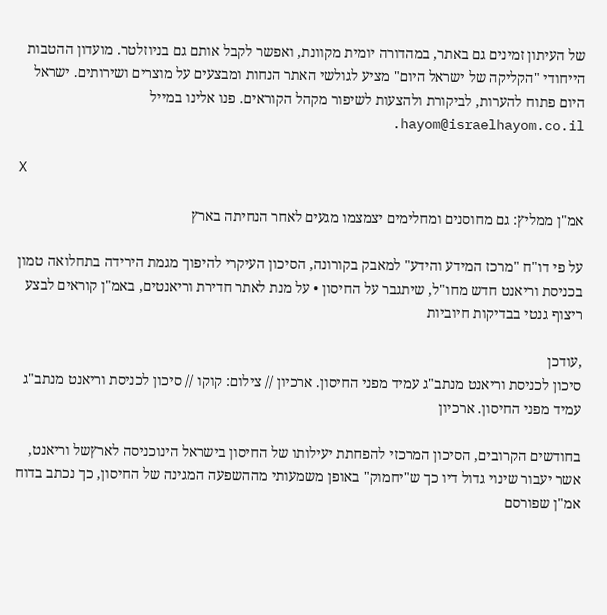של העיתון זמינים גם באתר, במהדורה יומית מקוונת, ואפשר לקבל אותם גם בניוזלטר. מועדון ההטבות הייחודי "הקליקה של ישראל היום" מציע לגולשי האתר הנחות ומבצעים על מוצרים ושירותים. ישראל היום פתוח להערות, לביקורת ולהצעות לשיפור מקהל הקוראים. פנו אלינו במייל hayom@israelhayom.co.il.

X

אמ"ן ממליץ: גם מחוסנים ומחלימים יצמצמו מגעים לאחר הנחיתה בארץ

על פי דו"ח "מרכז המידע והידע" למאבק בקורונה, הסיכון העיקרי להיפוך מגמת הירידה בתחלואה טמון בכניסת וריאנט חדש מחו"ל, שיתגבר על החיסון • על מנת לאתר חדירת וריאנטים, באמ"ן קוראים לבצע ריצוף גנטי בבדיקות חיוביות

,עודכן
סיכון לכניסת וריאנט מנתב"ג עמיד מפני החיסון. ארכיון // צילום: קוקו // סיכון לכניסת וריאנט מנתב"ג עמיד מפני החיסון. ארכיון

בחודשים הקרובים, הסיכון המרכזי להפחתת יעילותו של החיסון בישראל הינוכניסה לארץשל וריאנט, אשר יעבור שינוי גדול דיו כך ש"יחמוק" באופן משמעותי מההשפעה המגינה של החיסון, כך נכתב בדוח אמ"ן שפורסם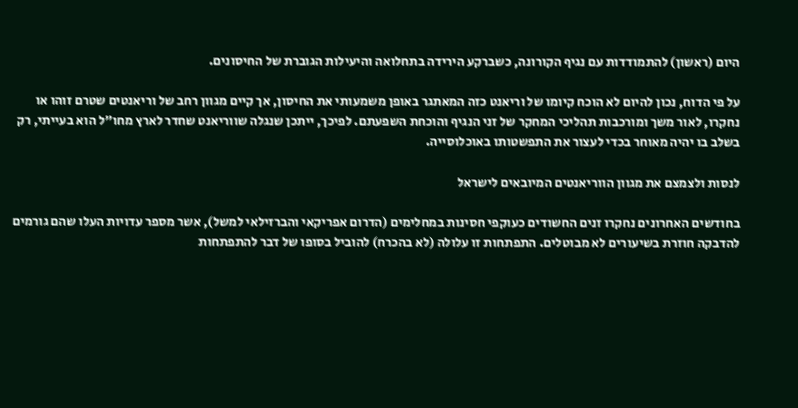היום (ראשון) להתמודדות עם נגיף הקורונה, כשברקע הירידה בתחלואה והיעילות הגוברת של החיסונים.

על פי הדוח, נכון להיום לא הוכח קיומו של וריאנט כזה המאתגר באופן משמעותי את החיסון, אך קיים מגוון רחב של וריאנטים שטרם זוהו או נחקרו, לאור משך ומורכבות תהליכי המחקר של זני הנגיף והוכחת השפעתם. לפיכך, ייתכן שנגלה שווריאנט שחדר לארץ מחו"ל הוא בעייתי, רק בשלב בו יהיה מאוחר בכדי לעצור את התפשטותו באוכלוסייה.

לנסות ולצמצם את מגוון הווריאנטים המיובאים לישראל

בחודשים האחרונים נחקרו זנים החשודים כעוקפי חסינות במחלימים (הדרום אפריקאי והברזילאי למשל), אשר מספר עדויות העלו שהם גורמים להדבקה חוזרת בשיעורים לא מבוטלים. התפתחות זו עלולה (לא בהכרח) להוביל בסופו של דבר להתפתחות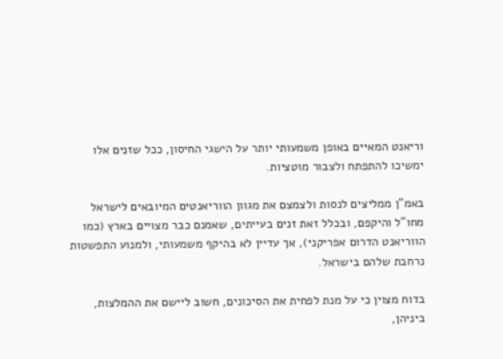וריאנט המאיים באופן משמעותי יותר על הישגי החיסון, ככל שזנים אלו ימשיכו להתפתח ולצבור מוטציות.

באמ"ן ממליצים לנסות ולצמצם את מגוון הווריאנטים המיובאים לישראל מחו"ל והיקפם, ובכלל זאת זנים בעייתים, שאמנם כבר מצויים בארץ (כמו הווריאנט הדרום אפריקני), אך עדיין לא בהיקף משמעותי, ולמנוע התפשטות נרחבת שלהם בישראל.

בדוח מצוין כי על מנת לפחית את הסיכונים, חשוב ליישם את ההמלצות, ביניהן,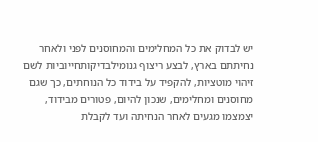יש לבדוק את כל המחלימים והמחוסנים לפני ולאחר נחיתתם בארץ, לבצע ריצוף גנומילבדיקותחייוביות לשם זיהוי מוטציות, להקפיד על בידוד כל הנוחתים, כך שגם מחוסנים ומחלימים, שנכון להיום, פטורים מבידוד, יצמצמו מגעים לאחר הנחיתה ועד לקבלת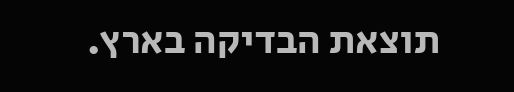תוצאת הבדיקה בארץ.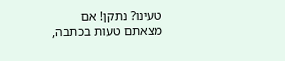טעינו? נתקן! אם מצאתם טעות בכתבה,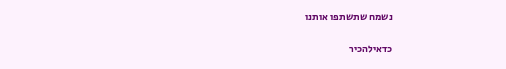נשמח שתשתפו אותנו

כדאילהכיר